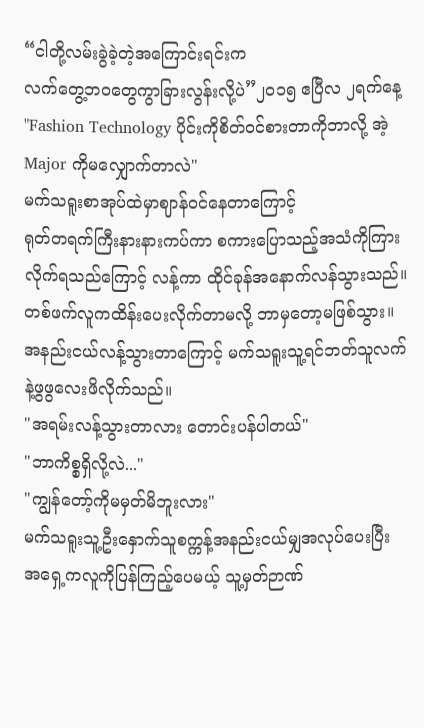“ငါတို့လမ်းခွဲခဲ့တဲ့အကြောင်းရင်းက
လက်တွေ့ဘဝတွေကွာခြားလွန်းလို့ပဲ”၂၀၁၅ ဧပြီလ ၂ရက်နေ့
"Fashion Technology ပိုင်းကိုစိတ်ဝင်စားတာကိုဘာလို့ အဲ့Major ကိုမလျှောက်တာလဲ"
မက်သရူးစာအုပ်ထဲမှာဈာန်ဝင်နေတာကြောင့်
ရုတ်တရက်ကြီးနားနားကပ်ကာ စကားပြောသည့်အသံကိုကြားလိုက်ရသည်ကြောင့် လန့်ကာ ထိုင်ခုန်အနောက်လန်သွားသည်။တစ်ဖက်လူကထိန်းပေးလိုက်တာမလို့ ဘာမှတော့မဖြစ်သွား။အနည်းငယ်လန့်သွားတာကြောင့် မက်သရူးသူ့ရင်ဘတ်သူလက်နဲ့ဖွဖွလေးဖိလိုက်သည်။
"အရမ်းလန့်သွားတာလား တောင်းပန်ပါတယ်"
"ဘာကိစ္စရှိလို့လဲ..."
"ကျွန်တော့်ကိုမမှတ်မိဘူးလား"
မက်သရူးသူ့ဦးနှောက်သူစက္ကန့်အနည်းငယ်မျှအလုပ်ပေးပြီး အရှေ့ကလူကိုပြန်ကြည့်ပေမယ့် သူ့မှတ်ဉာဏ်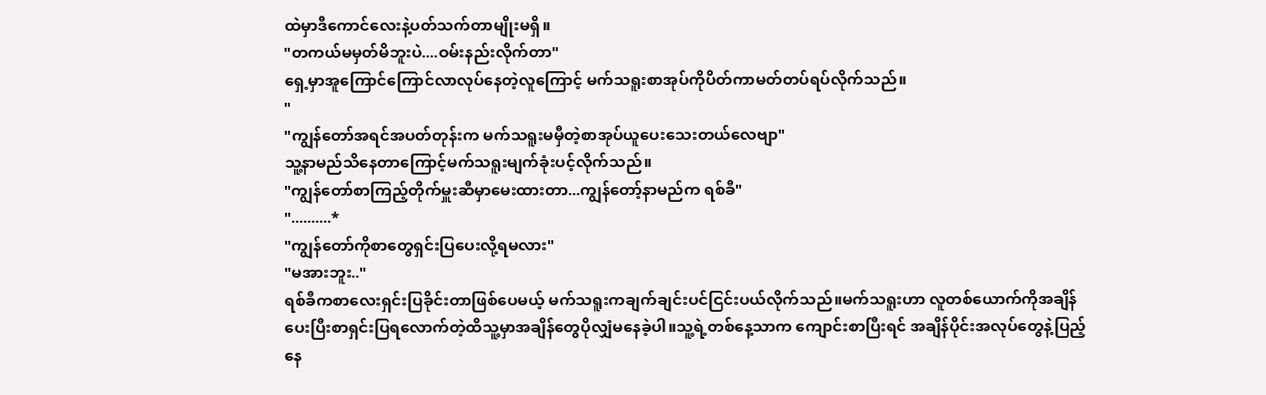ထဲမှာဒီကောင်လေးနဲ့ပတ်သက်တာမျိုးမရှိ။
"တကယ်မမှတ်မိဘူးပဲ....ဝမ်းနည်းလိုက်တာ"
ရှေ့မှာအူကြောင်ကြောင်လာလုပ်နေတဲ့လူကြောင့် မက်သရူးစာအုပ်ကိုပိတ်ကာမတ်တပ်ရပ်လိုက်သည်။
"
"ကျွန်တော်အရင်အပတ်တုန်းက မက်သရူးမမှီတဲ့စာအုပ်ယူပေးသေးတယ်လေဗျာ"
သူ့နာမည်သိနေတာကြောင့်မက်သရူးမျက်ခုံးပင့်လိုက်သည်။
"ကျွန်တော်စာကြည့်တိုက်မှူးဆီမှာမေးထားတာ...ကျွန်တော့်နာမည်က ရစ်ခီ"
"..........*
"ကျွန်တော်ကိုစာတွေရှင်းပြပေးလို့ရမလား"
"မအားဘူး.."
ရစ်ခီကစာလေးရှင်းပြခိုင်းတာဖြစ်ပေမယ့် မက်သရူးကချက်ချင်းပင်ငြင်းပယ်လိုက်သည်။မက်သရူးဟာ လူတစ်ယောက်ကိုအချိန်ပေးပြီးစာရှင်းပြရလောက်တဲ့ထိသူ့မှာအချိန်တွေပိုလျှံမနေခဲ့ပါ။သူ့ရဲ့တစ်နေ့သာက ကျောင်းစာပြီးရင် အချိန်ပိုင်းအလုပ်တွေနဲ့ပြည့်နေ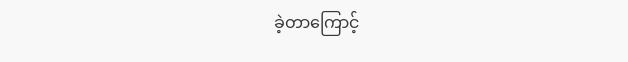ခဲ့တာကြောင့်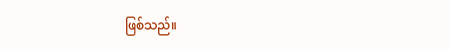ဖြစ်သည်။